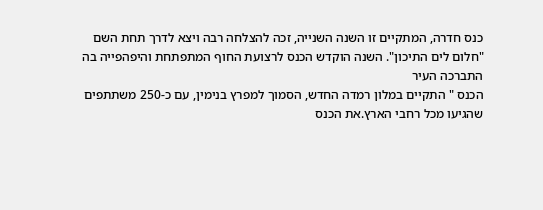כנס חדרה, המתקיים זו השנה השנייה, זכה להצלחה רבה ויצא לדרך תחת השם "חלום לים התיכון". השנה הוקדש הכנס לרצועת החוף המתפתחת והיפהפייה בה התברכה העיר
הכנס " התקיים במלון רמדה החדש, הסמוך למפרץ בנימין, עם כ-250 משתתפים שהגיעו מכל רחבי הארץ.את הכנס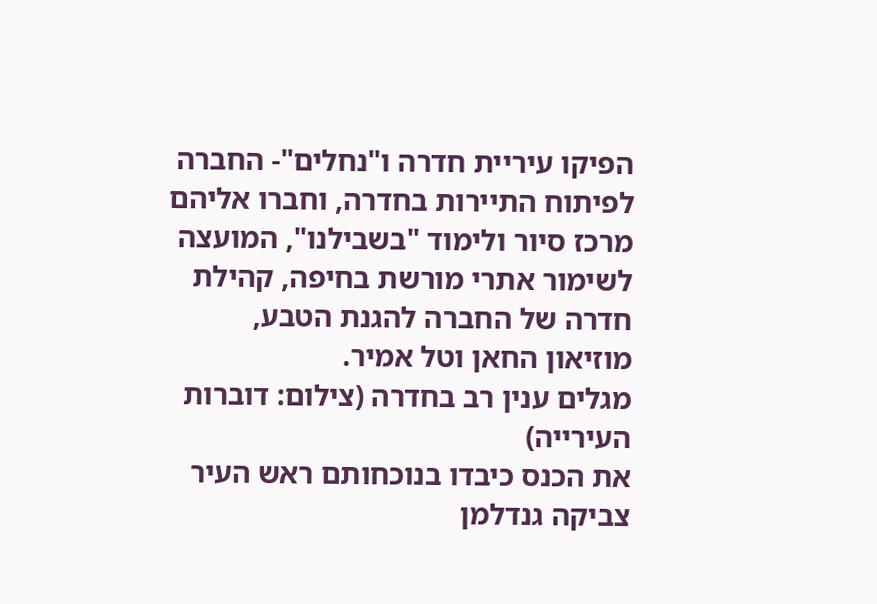הפיקו עיריית חדרה ו"נחלים"- החברה לפיתוח התיירות בחדרה, וחברו אליהם מרכז סיור ולימוד "בשבילנו", המועצה לשימור אתרי מורשת בחיפה, קהילת חדרה של החברה להגנת הטבע, מוזיאון החאן וטל אמיר.
מגלים ענין רב בחדרה (צילום: דוברות העירייה)
את הכנס כיבדו בנוכחותם ראש העיר צביקה גנדלמן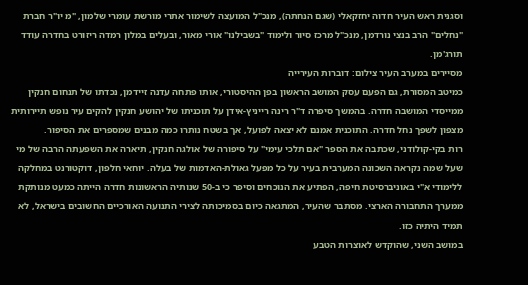וסגנית ראש העיר חדוה יחזקאלי (שגם הנחתה), מנכ"ל המועצה לשימור אתרי מורשת עומרי שלמון, "מ יו"ר חברת "נחלים" הרב בנצי נורדמן, מנכ"ל מרכז סיור ולימוד "בשבילנו" אורי מאור, ובעלים במלון רמדה ריזורט בחדרה עודד תורג'מן.
מסיירים במערב העיר צילום: דוברות העירייה
כמיטב המסורת, גם הפעם עסק המושב הראשון בפן ההיסטורי, אותו פתחה עדנה זיידמן, נכדתו של תנחום חנקין ממייסדי המושבה חדרה. בהמשך סיפרה ד"ר רינה רייניץ-אידן על תוכניתו של יהושע חנקין להקים עיר נופש תיירותית מצפון לשפך נחל חדרה. התוכנית אמנם לא יצאה לפועל, אך בשטח נותרו כמה מבנים שמספרים את הסיפור.
רות בקי-קולודני, שכתבה את הספר "אם תלכי עימי" על סיפורה של אולגה חנקין, תיארה את השפעתה הרבה של מי שעל שמה נקראה השכונה המערבית בעיר על כל מפעל גאולת-האדמות של בעלה. יוחאי חלפון, דוקטורנט במחלקה ללימודי א"י באוניברסיטת חיפה, הפתיע את הנוכחים וסיפר כי ב-50 שנותיה הראשונות חדרה הייתה כמעט מנותקת ממערך התחבורה הארצי. מסתבר שהעיר, המתגאה כיום בסמיכותה לצירי התנועה האורכיים החשובים בישראל, לא תמיד היתיה כזו.
במושב השני, שהוקדש לאוצרות הטבע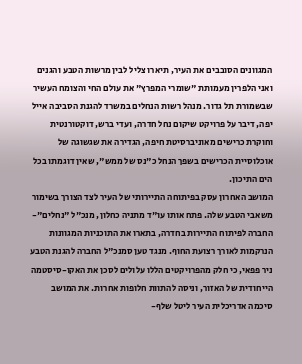המגוונים הסובבים את העיר, תיארו צליל לבין מרשות הטבע והגנים ואני הלפרין מעמותת "שומרי המפרץ" את עולם החי והצומח העשיר שבשמורת תל גדור. מנהל רשות הנחלים במשרד להגנת הסביבה אייל יפה, דיבר על פרויקט שיקום נחל חדרה, ועדי ברש, דוקטורנטית וחוקרת כרישים מאוניברסיטת חיפה, הגדירה את שגשוגה של אוכלוסיית הכרישים בשפך הנחל כ"נס של ממש", שאין דוגמתו בכל הים התיכון.
המושב האחרון עסק בפיתוחה התיירותי של העיר לצד הצורך בשימור משאבי הטבע שלה. פתח אותו עו"ד מתניה כחלון, מנכ"ל "נחלים"- החברה לפיתוח התיירות בחדרה, בתארו את התוכניות המגוונות הנרקמות לאורך רצועת החוף. מנגד טען סמנכ"ל החברה להגנת הטבע ניר פפאי, כי חלק מהפרויקטים הללו עלולים לסכן את האקו-סיסטמה הייחודית של האזור, וניסה להתוות חלופות אחרות. את המושב סיכמה אדריכלית העיר ליטל שלף-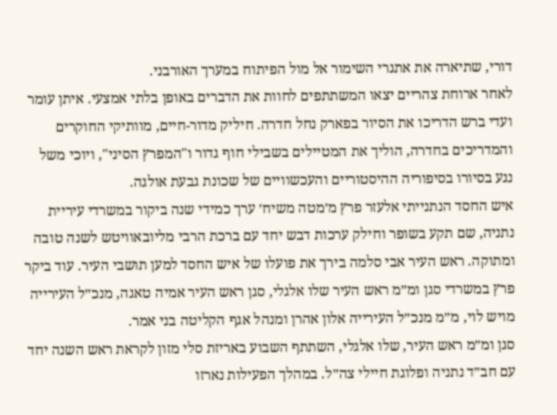דורי, שתיארה את אתגרי השימור אל מול הפיתוח במערך האורבני.
לאחר ארוחת צהריים יצאו המשתתפים לחוות את הדברים באופן בלתי אמצעי. איתן עומר ועדי ברש הדריכו את הסיור בפארק נחל חדרה. חיליק מדור-חיים, מוותיקי החוקרים והמדריכים בחדרה, הוליך את המטיילים בשבילי חוף גדור ו"המפרץ הסיני", ויוכי משל נגע בסיורו בסיפוריה ההיסטוריים והעכשוויים של שכונת גבעת אולגה.
איש החסד הנתנייתי אלעזר פרץ מ׳מטה משיח׳ ערך כמידי שנה ביקור במשרדי עיריית נתניה, שם תקע בשופר וחילק ערכות דבש יחד עם ברכת הרבי מליובאוויטש לשנה טובה ומתוקה. ראש העיר אבי סלמה בירך את פועלו של איש החסד למען תושבי העיר. עוד ביקר פרץ במשרדי סגן ומ״מ ראש העיר שלו אלגלי, סגן ראש העיר אמיה טאגה, מנכ״ל העירייה מויש לוי, מ״מ מנכ״ל העירייה אלון אהרן ומנהל אגף הקליטה בני אמר.
סגן ומ״מ ראש העיר, שלו אלגלי, השתתף השבוע באריזת סלי מזון לקראת ראש השנה יחד עם חב״ד נתניה ופלוגת חיילי צה״ל. במהלך הפעילות נארזו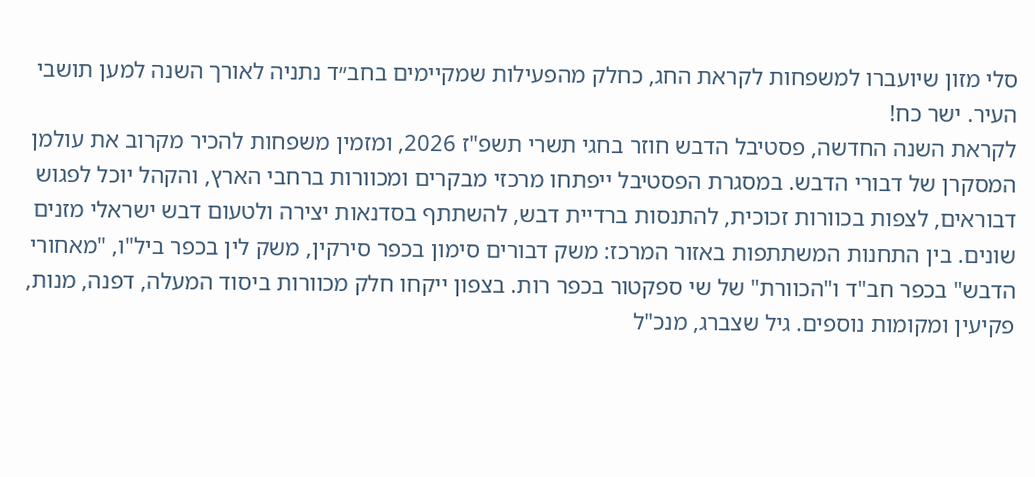סלי מזון שיועברו למשפחות לקראת החג, כחלק מהפעילות שמקיימים בחב״ד נתניה לאורך השנה למען תושבי העיר. ישר כח!
לקראת השנה החדשה, פסטיבל הדבש חוזר בחגי תשרי תשפ"ז 2026, ומזמין משפחות להכיר מקרוב את עולמן המסקרן של דבורי הדבש. במסגרת הפסטיבל ייפתחו מרכזי מבקרים ומכוורות ברחבי הארץ, והקהל יוכל לפגוש דבוראים, לצפות בכוורות זכוכית, להתנסות ברדיית דבש, להשתתף בסדנאות יצירה ולטעום דבש ישראלי מזנים שונים. בין התחנות המשתתפות באזור המרכז: משק דבורים סימון בכפר סירקין, משק לין בכפר ביל"ו, "מאחורי הדבש" בכפר חב"ד ו"הכוורת" של שי ספקטור בכפר רות. בצפון ייקחו חלק מכוורות ביסוד המעלה, דפנה, מנות, פקיעין ומקומות נוספים. גיל שצברג, מנכ"ל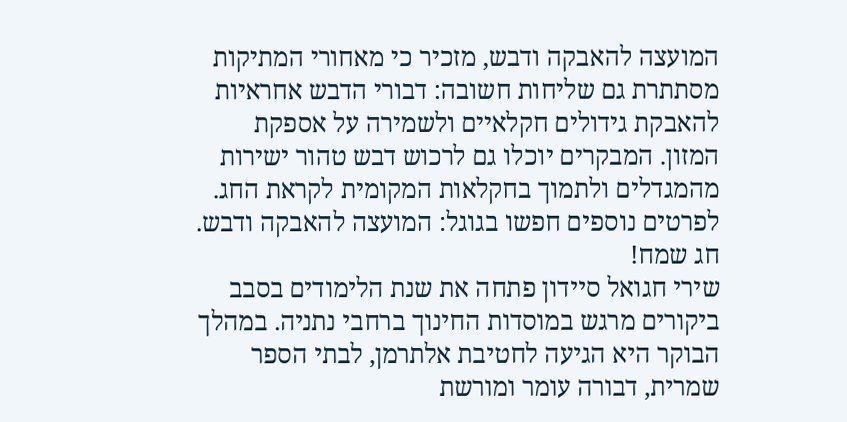המועצה להאבקה ודבש, מזכיר כי מאחורי המתיקות מסתתרת גם שליחות חשובה: דבורי הדבש אחראיות להאבקת גידולים חקלאיים ולשמירה על אספקת המזון. המבקרים יוכלו גם לרכוש דבש טהור ישירות מהמגדלים ולתמוך בחקלאות המקומית לקראת החג. לפרטים נוספים חפשו בגוגל: המועצה להאבקה ודבש. חג שמח!
שירי חגואל סיידון פתחה את שנת הלימודים בסבב ביקורים מרגש במוסדות החינוך ברחבי נתניה. במהלך הבוקר היא הגיעה לחטיבת אלתרמן, לבתי הספר שמרית, דבורה עומר ומורשת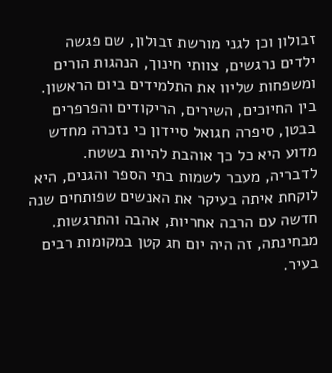זבולון וכן לגני מורשת זבולון, שם פגשה ילדים נרגשים, צוותי חינוך, הנהגות הורים ומשפחות שליוו את התלמידים ביום הראשון. בין החיוכים, השירים, הריקודים והפרפרים בבטן, סיפרה חגואל סיידון כי נזכרה מחדש מדוע היא כל כך אוהבת להיות בשטח. לדבריה, מעבר לשמות בתי הספר והגנים, היא לוקחת איתה בעיקר את האנשים שפותחים שנה חדשה עם הרבה אחריות, אהבה והתרגשות. מבחינתה, זה היה יום חג קטן במקומות רבים בעיר.